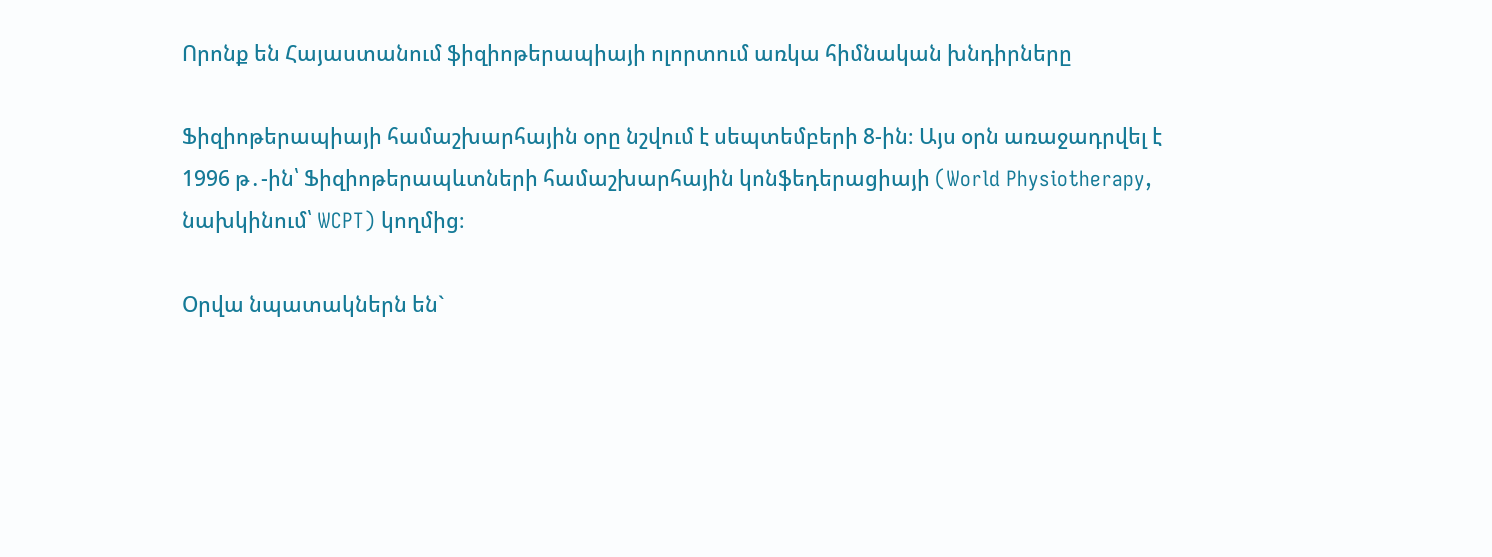Որոնք են Հայաստանում ֆիզիոթերապիայի ոլորտում առկա հիմնական խնդիրները

Ֆիզիոթերապիայի համաշխարհային օրը նշվում է սեպտեմբերի 8-ին։ Այս օրն առաջադրվել է 1996 թ․-ին՝ Ֆիզիոթերապևտների համաշխարհային կոնֆեդերացիայի (World Physiotherapy, նախկինում՝ WCPT) կողմից։

Օրվա նպատակներն են`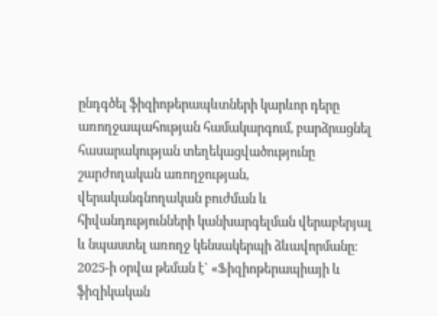ընդգծել ֆիզիոթերապևտների կարևոր դերը առողջապահության համակարգում, բարձրացնել հասարակության տեղեկացվածությունը շարժողական առողջության, վերականգնողական բուժման և հիվանդությունների կանխարգելման վերաբերյալ և նպաստել առողջ կենսակերպի ձևավորմանը։ 2025-ի օրվա թեման է` «Ֆիզիոթերապիայի և ֆիզիկական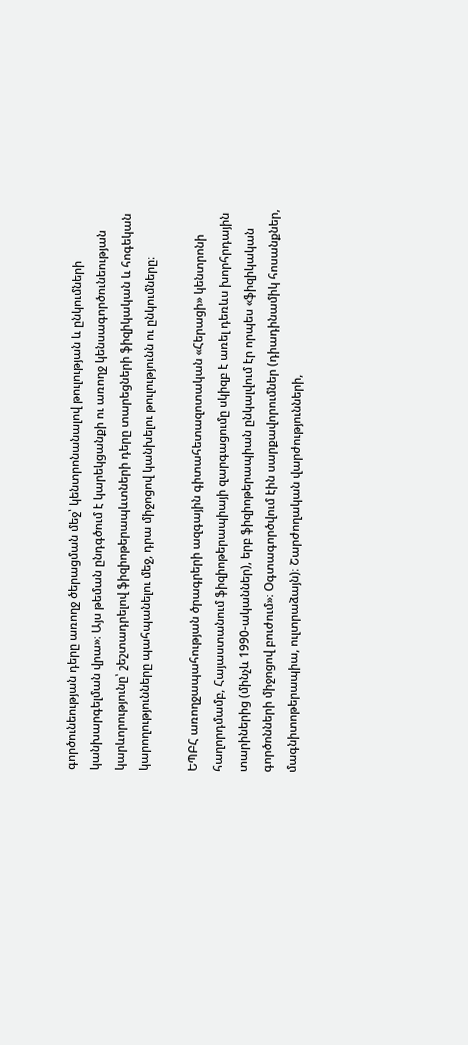գործունեության դերը առողջ ծերացման մեջ՝ կենտրոնանալով թուլության և ընկումների կանխարգելման վրա»։ Այս թեման ընդգծում է կարեկցանքի ու առողջ կենսագործունեության կարևորությունը՝ շեշտադրելով ֆիզիոթերապևտների դերը տարեցների ֆիզիկական և հոգեկան կարողությունները պահպանելու մեջ, դրա միջոցով կանխելու թուլությունն ու ընկումները։

ԵՊԲՀ առողջապահության ծրագրերի ազգային գիտահետազոտական «Հերացի» կենտրոնի հաղորդմամբ, Հայաստանում ֆիզիոթերապիայի զարգացումը սկիզբ է առել դեռևս խորհրդային տարիներից (մինչև 1990-ականներ), երբ ֆիզիոթերապիան ընկալվում էր որպես «ֆիզիկական գործոնների միջոցով բուժում»։ Օգտագործվում էին սարքավորումներ (դիադինամիկ հոսանքներ, մագնիտոթերապիա, ուլտրաձայն)։ Շարժողական վարժությունների,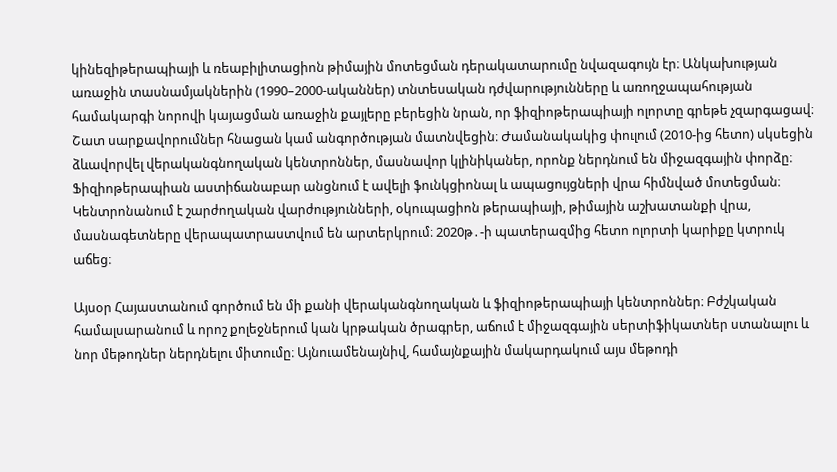կինեզիթերապիայի և ռեաբիլիտացիոն թիմային մոտեցման դերակատարումը նվազագույն էր։ Անկախության առաջին տասնամյակներին (1990–2000-ականներ) տնտեսական դժվարությունները և առողջապահության համակարգի նորովի կայացման առաջին քայլերը բերեցին նրան, որ ֆիզիոթերապիայի ոլորտը գրեթե չզարգացավ։ Շատ սարքավորումներ հնացան կամ անգործության մատնվեցին։ Ժամանակակից փուլում (2010-ից հետո) սկսեցին ձևավորվել վերականգնողական կենտրոններ, մասնավոր կլինիկաներ, որոնք ներդնում են միջազգային փորձը։ Ֆիզիոթերապիան աստիճանաբար անցնում է ավելի ֆունկցիոնալ և ապացույցների վրա հիմնված մոտեցման։ Կենտրոնանում է շարժողական վարժությունների, օկուպացիոն թերապիայի, թիմային աշխատանքի վրա, մասնագետները վերապատրաստվում են արտերկրում։ 2020թ․-ի պատերազմից հետո ոլորտի կարիքը կտրուկ աճեց։

Այսօր Հայաստանում գործում են մի քանի վերականգնողական և ֆիզիոթերապիայի կենտրոններ։ Բժշկական համալսարանում և որոշ քոլեջներում կան կրթական ծրագրեր, աճում է միջազգային սերտիֆիկատներ ստանալու և նոր մեթոդներ ներդնելու միտումը։ Այնուամենայնիվ, համայնքային մակարդակում այս մեթոդի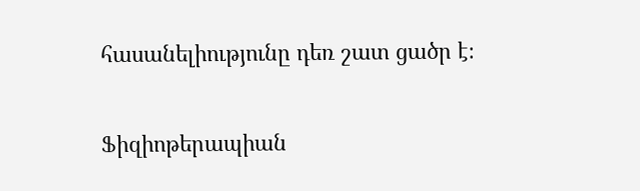հասանելիությունը դեռ շատ ցածր է։

Ֆիզիոթերապիան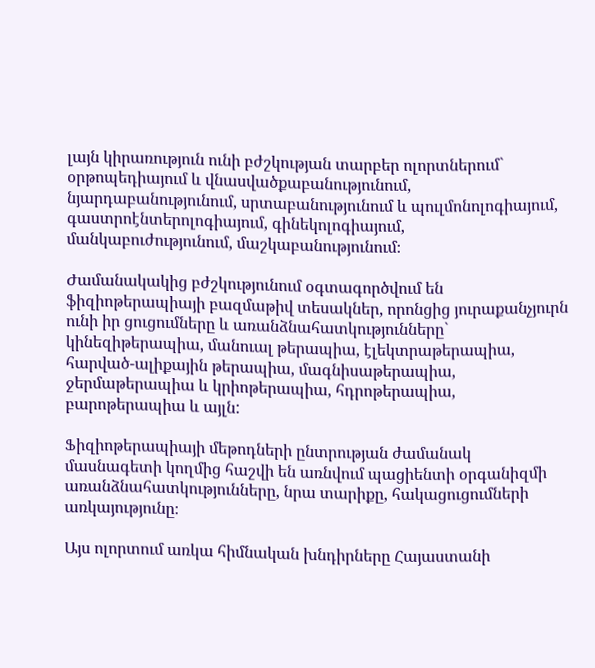լայն կիրառություն ունի բժշկության տարբեր ոլորտներում` օրթոպեդիայում և վնասվածքաբանությունում, նյարդաբանությունում, սրտաբանությունում և պուլմոնոլոգիայում, գաստրոէնտերոլոգիայում, գինեկոլոգիայում, մանկաբուժությունում, մաշկաբանությունում։

Ժամանակակից բժշկությունում օգտագործվում են ֆիզիոթերապիայի բազմաթիվ տեսակներ, որոնցից յուրաքանչյուրն ունի իր ցուցումները և առանձնահատկությունները` կինեզիթերապիա, մանուալ թերապիա, էլեկտրաթերապիա, հարված-ալիքային թերապիա, մագնիսաթերապիա, ջերմաթերապիա և կրիոթերապիա, հդրոթերապիա, բարոթերապիա և այլն:

Ֆիզիոթերապիայի մեթոդների ընտրության ժամանակ մասնագետի կողմից հաշվի են առնվում պացիենտի օրգանիզմի առանձնահատկությունները, նրա տարիքը, հակացուցումների առկայությունը։

Այս ոլորտում առկա հիմնական խնդիրները Հայաստանի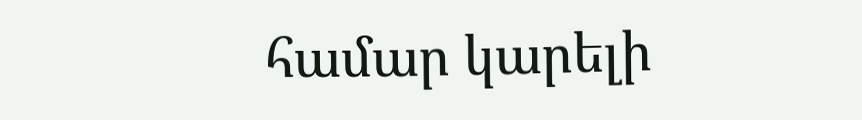համար կարելի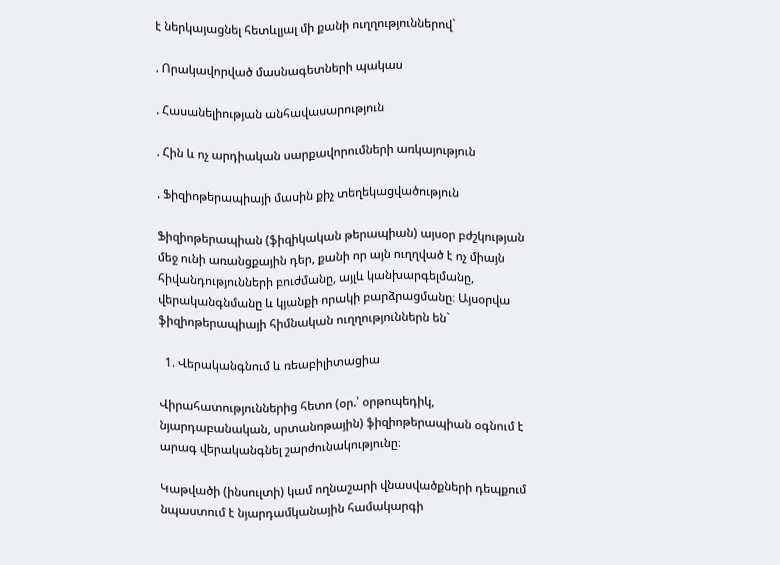է ներկայացնել հետևլյալ մի քանի ուղղություններով`

. Որակավորված մասնագետների պակաս

. Հասանելիության անհավասարություն

. Հին և ոչ արդիական սարքավորումների առկայություն

. Ֆիզիոթերապիայի մասին քիչ տեղեկացվածություն

Ֆիզիոթերապիան (ֆիզիկական թերապիան) այսօր բժշկության մեջ ունի առանցքային դեր, քանի որ այն ուղղված է ոչ միայն հիվանդությունների բուժմանը, այլև կանխարգելմանը, վերականգնմանը և կյանքի որակի բարձրացմանը։ Այսօրվա ֆիզիոթերապիայի հիմնական ուղղություններն են`

  1. Վերականգնում և ռեաբիլիտացիա

Վիրահատություններից հետո (օր.՝ օրթոպեդիկ, նյարդաբանական, սրտանոթային) ֆիզիոթերապիան օգնում է արագ վերականգնել շարժունակությունը։

Կաթվածի (ինսուլտի) կամ ողնաշարի վնասվածքների դեպքում նպաստում է նյարդամկանային համակարգի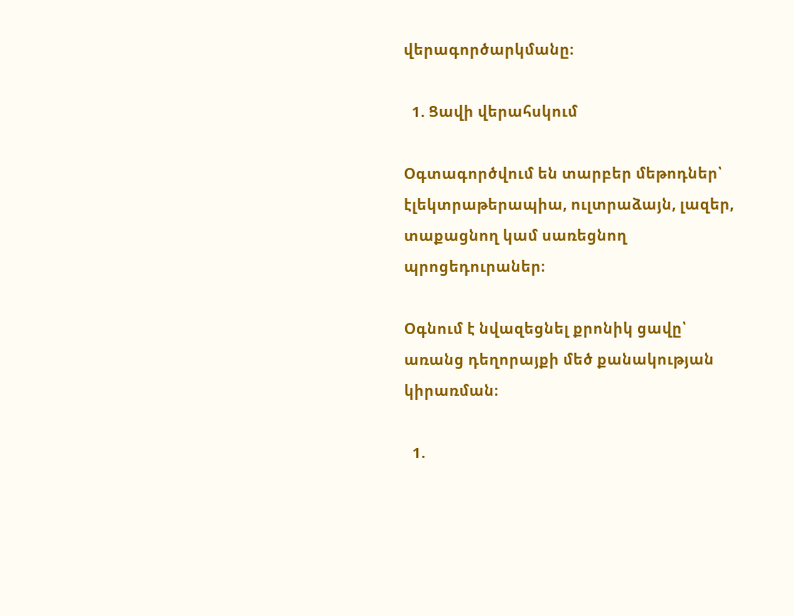վերագործարկմանը։

  1. Ցավի վերահսկում

Օգտագործվում են տարբեր մեթոդներ՝ էլեկտրաթերապիա, ուլտրաձայն, լազեր, տաքացնող կամ սառեցնող պրոցեդուրաներ։

Օգնում է նվազեցնել քրոնիկ ցավը՝ առանց դեղորայքի մեծ քանակության կիրառման։

  1.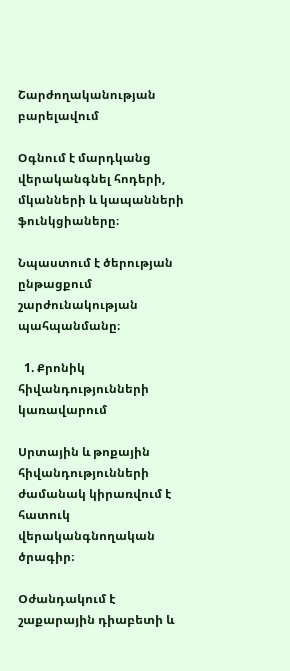Շարժողականության բարելավում

Օգնում է մարդկանց վերականգնել հոդերի, մկանների և կապանների ֆունկցիաները։

Նպաստում է ծերության ընթացքում շարժունակության պահպանմանը։

  1. Քրոնիկ հիվանդությունների կառավարում

Սրտային և թոքային հիվանդությունների ժամանակ կիրառվում է հատուկ վերականգնողական ծրագիր։

Օժանդակում է շաքարային դիաբետի և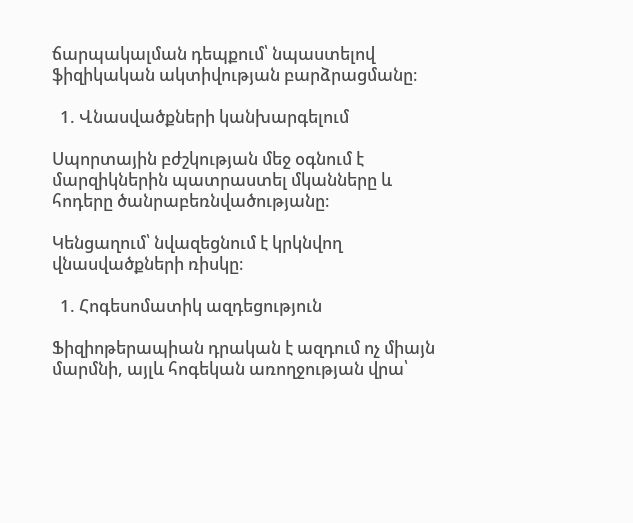ճարպակալման դեպքում՝ նպաստելով ֆիզիկական ակտիվության բարձրացմանը։

  1. Վնասվածքների կանխարգելում

Սպորտային բժշկության մեջ օգնում է մարզիկներին պատրաստել մկանները և հոդերը ծանրաբեռնվածությանը։

Կենցաղում՝ նվազեցնում է կրկնվող վնասվածքների ռիսկը։

  1. Հոգեսոմատիկ ազդեցություն

Ֆիզիոթերապիան դրական է ազդում ոչ միայն մարմնի, այլև հոգեկան առողջության վրա՝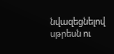նվազեցնելով սթրեսն ու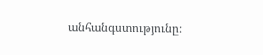անհանգստությունը։